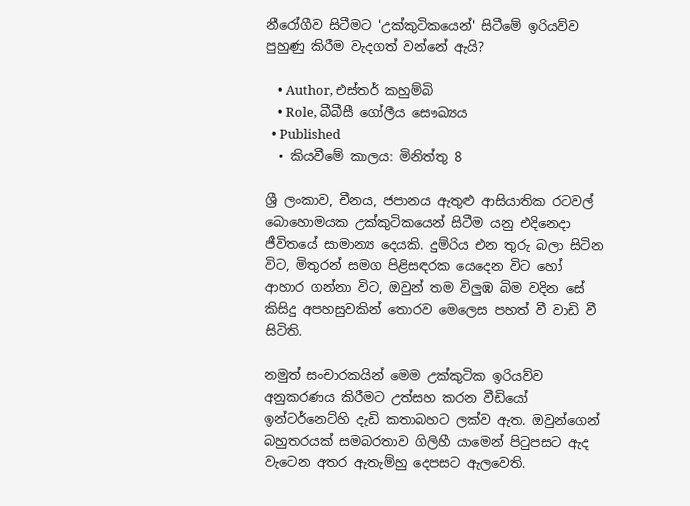නීරෝගීව සිටීමට 'උක්කුටිකයෙන්' සිටීමේ ඉරියව්ව පුහුණු කිරීම වැදගත් වන්නේ ඇයි?

    • Author, එස්තර් කහුම්බි
    • Role, බීබීසී ගෝලීය සෞඛ්‍යය
  • Published
  • කියවීමේ කාලය: මිනිත්තු 8

ශ්‍රී ලංකාව, චීනය, ජපානය ඇතුළු ආසියාතික රටවල් බොහොමයක උක්කුටිකයෙන් සිටීම යනු එදිනෙදා ජීවිතයේ සාමාන්‍ය දෙයකි. දුම්රිය එන තුරු බලා සිටින විට, මිතුරන් සමග පිළිසඳරක යෙදෙන විට හෝ ආහාර ගන්නා විට, ඔවුන් තම විලුඹ බිම වදින සේ කිසිදු අපහසුවකින් තොරව මෙලෙස පහත් වී වාඩි වී සිටිති.

නමුත් සංචාරකයින් මෙම උක්කුටික ඉරියව්ව අනුකරණය කිරීමට උත්සහ කරන වීඩියෝ ඉන්ටර්නෙට්හි දැඩි කතාබහට ලක්ව ඇත. ඔවුන්ගෙන් බහුතරයක් සමබරතාව ගිලිහී යාමෙන් පිටුපසට ඇද වැටෙන අතර ඇතැම්හු දෙපසට ඇලවෙති.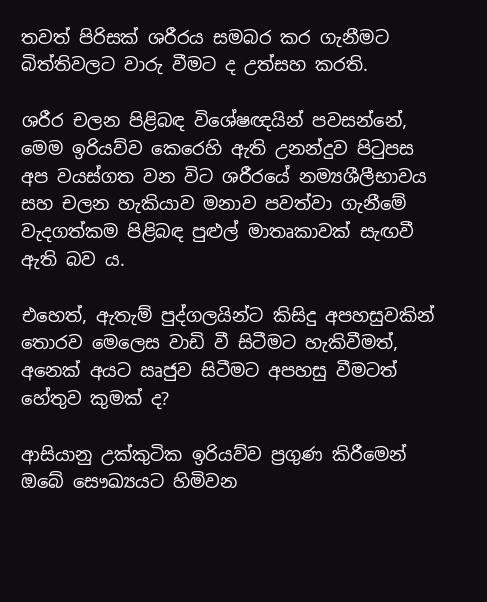තවත් පිරිසක් ශරීරය සමබර කර ගැනීමට බිත්තිවලට වාරු වීමට ද උත්සහ කරති.

ශරීර චලන පිළිබඳ විශේෂඥයින් පවසන්නේ, මෙම ඉරියව්ව කෙරෙහි ඇති උනන්දුව පිටුපස අප වයස්ගත වන විට ශරීරයේ නම්‍යශීලීභාවය සහ චලන හැකියාව මනාව පවත්වා ගැනීමේ වැදගත්කම පිළිබඳ පුළුල් මාතෘකාවක් සැඟවී ඇති බව ය.

එහෙත්, ඇතැම් පුද්ගලයින්ට කිසිදු අපහසුවකින් තොරව මෙලෙස වාඩි වී සිටීමට හැකිවීමත්, අනෙක් අයට ඍජුව සිටීමට අපහසු වීමටත් හේතුව කුමක් ද?

ආසියානු උක්කුටික ඉරියව්ව ප්‍රගුණ කිරීමෙන් ඔබේ සෞඛ්‍යයට හිමිවන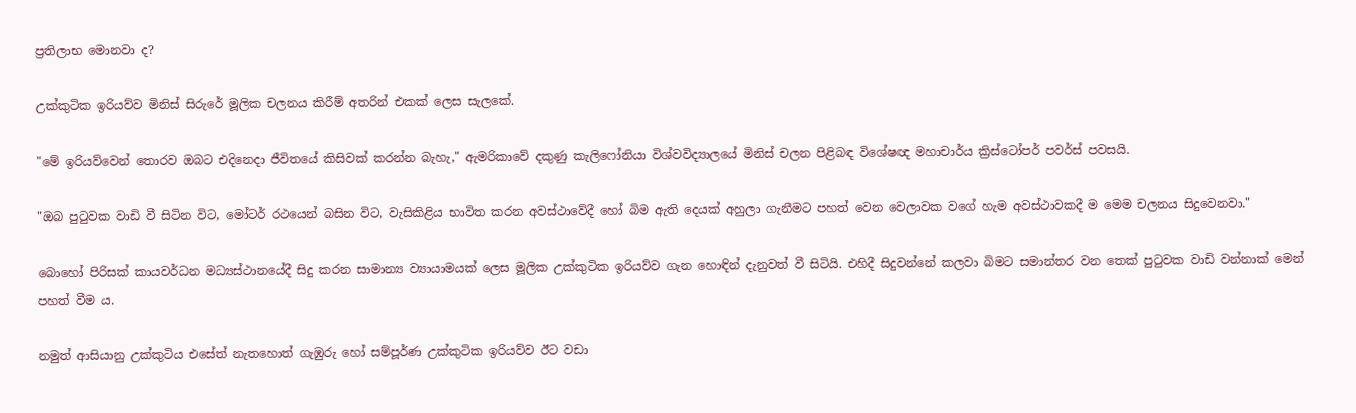ප්‍රතිලාභ මොනවා ද?

උක්කුටික ඉරියව්ව මිනිස් සිරුරේ මූලික චලනය කිරීම් අතරින් එකක් ලෙස සැලකේ.

"මේ ඉරියව්වෙන් තොරව ඔබට එදිනෙදා ජීවිතයේ කිසිවක් කරන්න බැහැ," ඇමරිකාවේ දකුණු කැලිෆෝනියා විශ්වවිද්‍යාලයේ මිනිස් චලන පිළිබඳ විශේෂඥ මහාචාර්ය ක්‍රිස්ටෝපර් පවර්ස් පවසයි.

"ඔබ පුටුවක වාඩි වී සිටින විට, මෝටර් රථයෙන් බසින විට, වැසිකිළිය භාවිත කරන අවස්ථාවේදී හෝ බිම ඇති දෙයක් අහුලා ගැනීමට පහත් වෙන වෙලාවක වගේ හැම අවස්ථාවකදී ම මෙම චලනය සිදුවෙනවා."

බොහෝ පිරිසක් කායවර්ධන මධ්‍යස්ථානයේදී සිදු කරන සාමාන්‍ය ව්‍යායාමයක් ලෙස මූලික උක්කුටික ඉරියව්ව ගැන හොඳින් දැනුවත් වී සිටියි. එහිදී සිදුවන්නේ කලවා බිමට සමාන්තර වන තෙක් පුටුවක වාඩි වන්නාක් මෙන් පහත් වීම ය.

නමුත් ආසියානු උක්කුටිය එසේත් නැතහොත් ගැඹුරු හෝ සම්පූර්ණ උක්කුටික ඉරියව්ව ඊට වඩා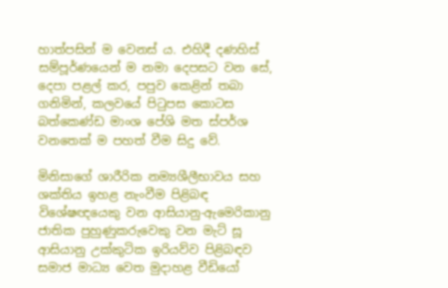හාත්පසින් ම වෙනස් ය. එහිදී දණහිස් සම්පූර්ණයෙන් ම නමා දෙපසට වන සේ, දෙපා පළල් කර, පපුව කෙළින් තබා ගනිමින්, කලවයේ පිටුපස කොටස බත්කෙණ්ඩ මාංශ පේශි මත ස්පර්ශ වනතෙක් ම පහත් වීම සිදු වේ.

මිනිසාගේ ශාරීරික නම්‍යශීලීභාවය සහ ශක්තිය ඉහළ නැංවීම පිළිබඳ විශේෂඥයෙකු වන ආසියානු-ඇමෙරිකානු ජාතික පුහුණුකරුවෙකු වන මැට් සූ ආසියානු උක්කුටික ඉරියව්ව පිළිබඳව සමාජ මාධ්‍ය වෙත මුදාහළ වීඩියෝ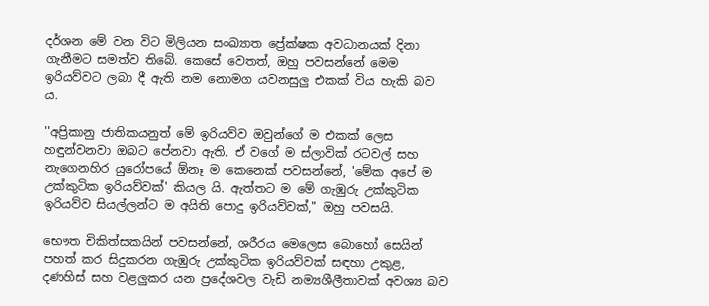දර්ශන මේ වන විට මිලියන සංඛ්‍යාත ප්‍රේක්ෂක අවධානයක් දිනා ගැනීමට සමත්ව තිබේ. කෙසේ වෙතත්, ඔහු පවසන්නේ මෙම ඉරියව්වට ලබා දී ඇති නම නොමග යවනසුලු එකක් විය හැකි බව ය.

''අප්‍රිකානු ජාතිකයනුත් මේ ඉරියව්ව ඔවුන්ගේ ම එකක් ලෙස හඳුන්වනවා ඔබට පේනවා ඇති. ඒ වගේ ම ස්ලාවික් රටවල් සහ නැගෙනහිර යුරෝපයේ ඕනෑ ම කෙනෙක් පවසන්නේ, 'මේක අපේ ම උක්කුටික ඉරියව්වක්' කියල යි. ඇත්තට ම මේ ගැඹුරු උක්කුටික ඉරියව්ව සියල්ලන්ට ම අයිති පොදු ඉරියව්වක්," ඔහු පවසයි.

භෞත චිකිත්සකයින් පවසන්නේ, ශරීරය මෙලෙස බොහෝ සෙයින් පහත් කර සිදුකරන ගැඹුරු උක්කුටික ඉරියව්වක් සඳහා උකුළ, දණහිස් සහ වළලුකර යන ප්‍රදේශවල වැඩි නම්‍යශීලීතාවක් අවශ්‍ය බව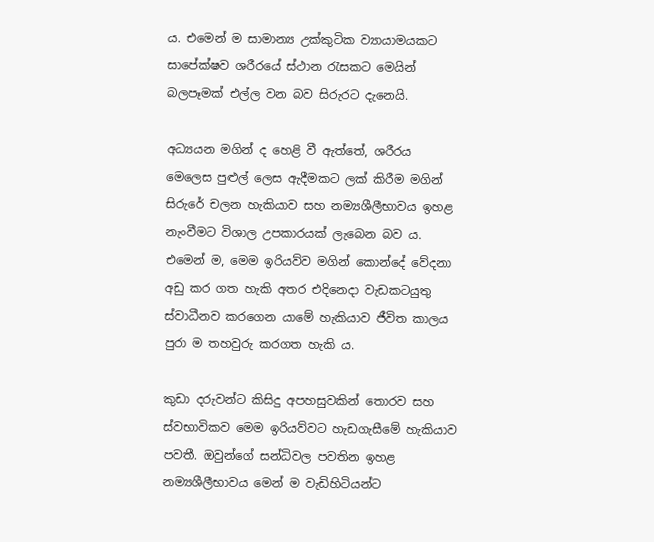ය. එමෙන් ම සාමාන්‍ය උක්කුටික ව්‍යායාමයකට සාපේක්ෂව ශරීරයේ ස්ථාන රැසකට මෙයින් බලපෑමක් එල්ල වන බව සිරුරට දැනෙයි.

අධ්‍යයන මගින් ද හෙළි වී ඇත්තේ, ශරීරය මෙලෙස පුළුල් ලෙස ඇදීමකට ලක් කිරීම මගින් සිරුරේ චලන හැකියාව සහ නම්‍යශීලීභාවය ඉහළ නැංවීමට විශාල උපකාරයක් ලැබෙන බව ය. එමෙන් ම, මෙම ඉරියව්ව මගින් කොන්දේ වේදනා අඩු කර ගත හැකි අතර එදිනෙදා වැඩකටයුතු ස්වාධීනව කරගෙන යාමේ හැකියාව ජීවිත කාලය පුරා ම තහවුරු කරගත හැකි ය.

කුඩා දරුවන්ට කිසිදු අපහසුවකින් තොරව සහ ස්වභාවිකව මෙම ඉරියව්වට හැඩගැසීමේ හැකියාව පවතී. ඔවුන්ගේ සන්ධිවල පවතින ඉහළ නම්‍යශීලීභාවය මෙන් ම වැඩිහිටියන්ට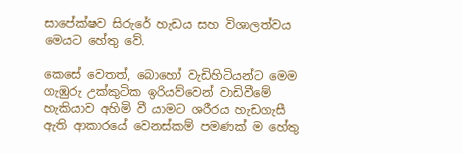සාපේක්ෂව සිරුරේ හැඩය සහ විශාලත්වය මෙයට හේතු වේ.

කෙසේ වෙතත්, බොහෝ වැඩිහිටියන්ට මෙම ගැඹුරු උක්කුටික ඉරියව්වෙන් වාඩිවීමේ හැකියාව අහිමි වී යාමට ශරීරය හැඩගැසී ඇති ආකාරයේ වෙනස්කම් පමණක් ම හේතු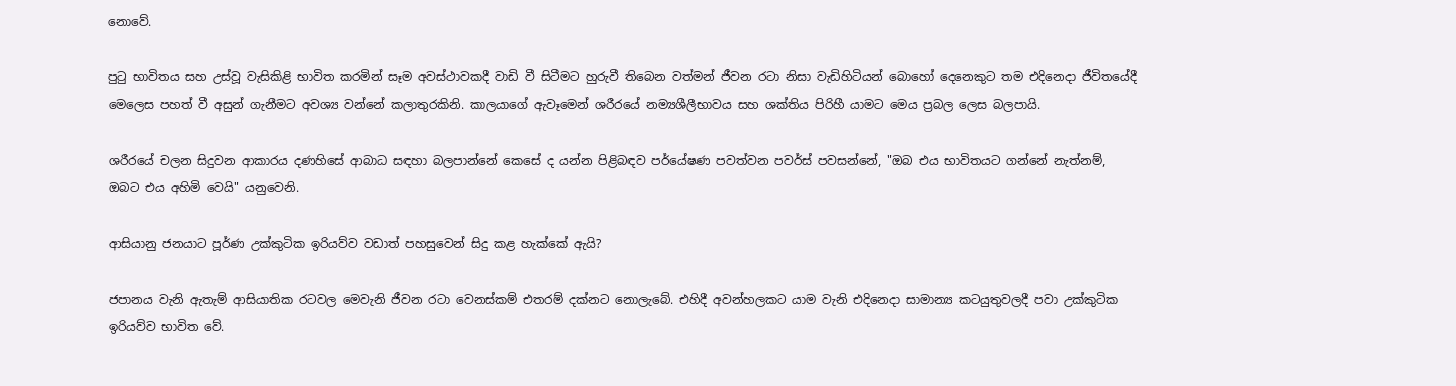නොවේ.

පුටු භාවිතය සහ උස්වූ වැසිකිළි භාවිත කරමින් සෑම අවස්ථාවකදී වාඩි වී සිටීමට හුරුවී තිබෙන වත්මන් ජීවන රටා නිසා වැඩිහිටියන් බොහෝ දෙනෙකුට තම එදිනෙදා ජීවිතයේදී මෙලෙස පහත් වී අසුන් ගැනීමට අවශ්‍ය වන්නේ කලාතුරකිනි. කාලයාගේ ඇවෑමෙන් ශරීරයේ නම්‍යශීලීභාවය සහ ශක්තිය පිරිහී යාමට මෙය ප්‍රබල ලෙස බලපායි.

ශරීරයේ චලන සිදුවන ආකාරය දණහිසේ ආබාධ සඳහා බලපාන්නේ කෙසේ ද යන්න පිළිබඳව පර්යේෂණ පවත්වන පවර්ස් පවසන්නේ, "ඔබ එය භාවිතයට ගන්නේ නැත්නම්, ඔබට එය අහිමි වෙයි" යනුවෙනි.

ආසියානු ජනයාට පූර්ණ උක්කුටික ඉරියව්ව වඩාත් පහසුවෙන් සිදු කළ හැක්කේ ඇයි?

ජපානය වැනි ඇතැම් ආසියාතික රටවල මෙවැනි ජීවන රටා වෙනස්කම් එතරම් දක්නට නොලැබේ. එහිදී අවන්හලකට යාම වැනි එදිනෙදා සාමාන්‍ය කටයුතුවලදී පවා උක්කුටික ඉරියව්ව භාවිත වේ.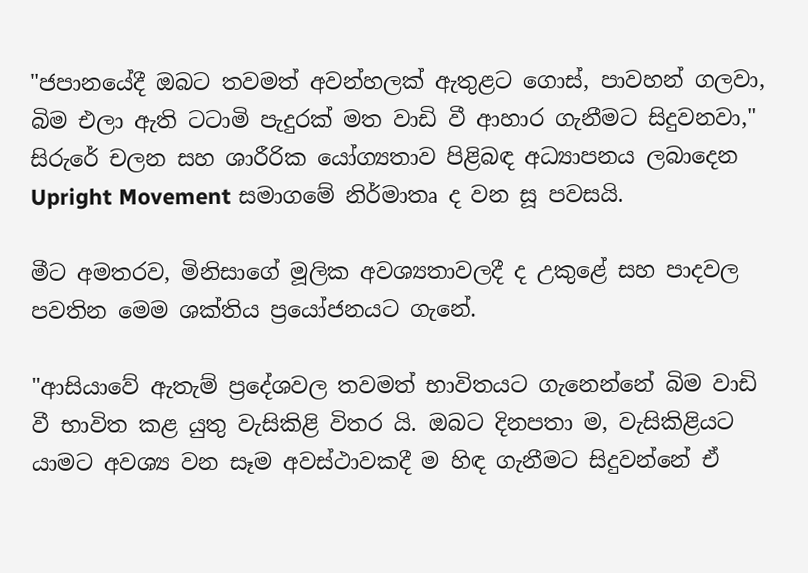"ජපානයේදී ඔබට තවමත් අවන්හලක් ඇතුළට ගොස්, පාවහන් ගලවා, බිම එලා ඇති ටටාමි පැදුරක් මත වාඩි වී ආහාර ගැනීමට සිදුවනවා," සිරුරේ චලන සහ ශාරීරික යෝග්‍යතාව පිළිබඳ අධ්‍යාපනය ලබාදෙන Upright Movement සමාගමේ නිර්මාතෘ ද වන සූ පවසයි.

මීට අමතරව, මිනිසාගේ මූලික අවශ්‍යතාවලදී ද උකුළේ සහ පාදවල පවතින මෙම ශක්තිය ප්‍රයෝජනයට ගැනේ.

"ආසියාවේ ඇතැම් ප්‍රදේශවල තවමත් භාවිතයට ගැනෙන්නේ බිම වාඩි වී භාවිත කළ යුතු වැසිකිළි විතර යි. ඔබට දිනපතා ම, වැසිකිළියට යාමට අවශ්‍ය වන සෑම අවස්ථාවකදී ම හිඳ ගැනීමට සිදුවන්නේ ඒ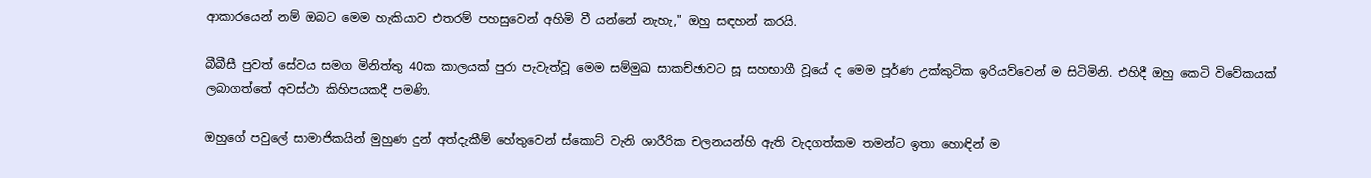ආකාරයෙන් නම් ඔබට මෙම හැකියාව එතරම් පහසුවෙන් අහිමි වී යන්නේ නැහැ," ඔහු සඳහන් කර‍යි.

බීබීසී පුවත් සේවය සමග මිනිත්තු 40ක කාලයක් පුරා පැවැත්වූ මෙම සම්මුඛ සාකච්ඡාවට සූ සහභාගී වූයේ ද මෙම පූර්ණ උක්කුටික ඉරියව්වෙන් ම සිටිමිනි. එහිදී ඔහු කෙටි විවේකයක් ලබාගත්තේ අවස්ථා කිහිපයකදී පමණි.

ඔහුගේ පවුලේ සාමාජිකයින් මුහුණ දුන් අත්දැකීම් හේතුවෙන් ස්කොට් වැනි ශාරීරික චලනයන්හි ඇති වැදගත්කම තමන්ට ඉතා හොඳින් ම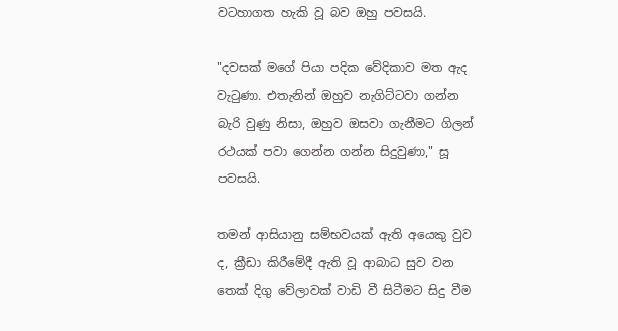වටහාගත හැකි වූ බව ඔහු පවසයි.

"දවසක් මගේ පියා පදික වේදිකාව මත ඇද වැටුණා. එතැනින් ඔහුව නැගිට්ටවා ගන්න බැරි වුණු නිසා, ඔහුව ඔසවා ගැනීමට ගිලන් රථයක් පවා ගෙන්න ගන්න සිදුවුණා," සූ පවසයි.

තමන් ආසියානු සම්භවයක් ඇති අයෙකු වුව ද, ක්‍රීඩා කිරීමේදී ඇති වූ ආබාධ සුව වන තෙක් දිගු වේලාවක් වාඩි වී සිටීමට සිදු වීම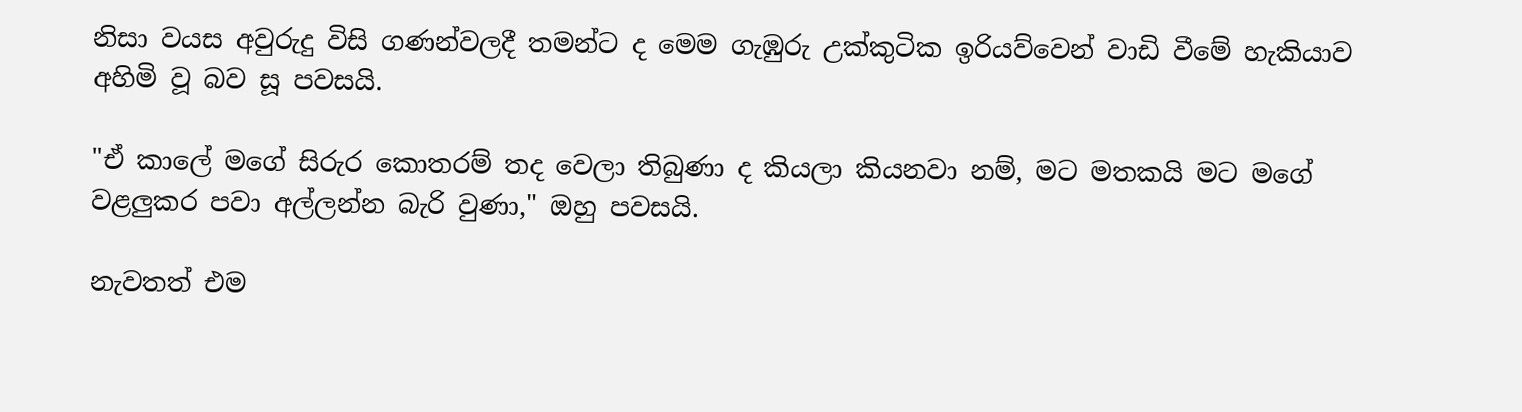නිසා වයස අවුරුදු විසි ගණන්වලදී තමන්ට ද මෙම ගැඹුරු උක්කුටික ඉරියව්වෙන් වාඩි වීමේ හැකියාව අහිමි වූ බව සූ පවසයි.

"ඒ කාලේ මගේ සිරුර කොතරම් තද වෙලා තිබුණා ද කියලා කියනවා නම්, මට මතකයි මට මගේ වළලුකර පවා අල්ලන්න බැරි වුණා," ඔහු පවසයි.

නැවතත් එම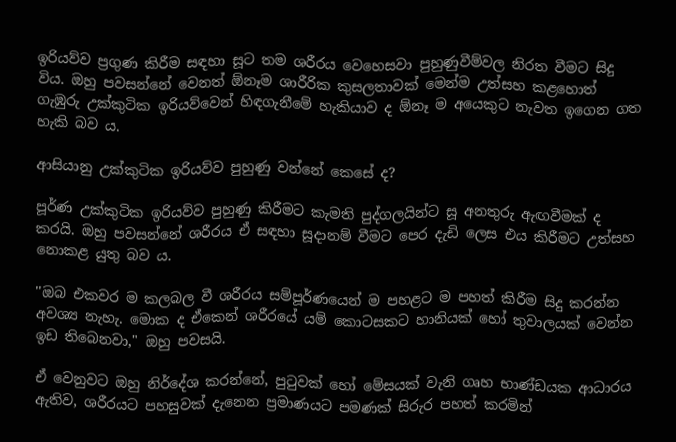ඉරියව්ව ප්‍රගුණ කිරීම සඳහා සූට තම ශරීරය වෙහෙසවා පුහුණුවීම්වල නිරත වීමට සිදු විය. ඔහු පවසන්නේ වෙනත් ඕනෑම ශාරීරික කුසලතාවක් මෙන්ම උත්සහ කළහොත් ගැඹුරු උක්කුටික ඉරියව්වෙන් හිඳගැනීමේ හැකියාව ද ඕනෑ ම අයෙකුට නැවත ඉගෙන ගත හැකි බව ය.

ආසියානු උක්කුටික ඉරියව්ව පුහුණු වන්නේ කෙසේ ද?

පූර්ණ උක්කුටික ඉරියව්ව පුහුණු කිරීමට කැමති පුද්ගලයින්ට සූ අනතුරු ඇඟවීමක් ද කරයි. ඔහු පවසන්නේ ශරීරය ඒ සඳහා සූදානම් වීමට පෙර දැඩි ලෙස එය කිරීමට උත්සහ නොකළ යුතු බව ය.

''ඔබ එකවර ම කලබල වී ශරීරය සම්පූර්ණයෙන් ම පහළට ම පහත් කිරීම සිදු කරන්න අවශ්‍ය නැහැ. මොක ද ඒකෙන් ශරීරයේ යම් කොටසකට හානියක් හෝ තුවාලයක් වෙන්න ඉඩ තිබෙනවා," ඔහු පවසයි.

ඒ වෙනුවට ඔහු නිර්දේශ කරන්නේ, පුටුවක් හෝ මේසයක් වැනි ගෘහ භාණ්ඩයක ආධාරය ඇතිව, ශරීරයට පහසුවක් දැනෙන ප්‍රමාණයට පමණක් සිරුර පහත් කරමින්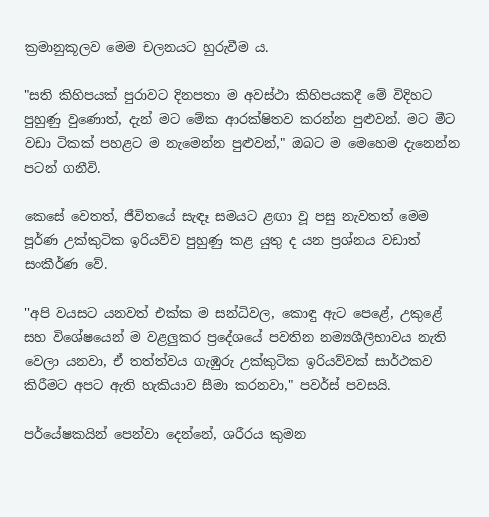ක්‍රමානුකූලව මෙම චලනයට හුරුවීම ය.

"සති කිහිපයක් පුරාවට දිනපතා ම අවස්ථා කිහිපයකදී මේ විදිහට පුහුණු වුණොත්, දැන් මට මේක ආරක්ෂිතව කරන්න පුළුවන්. මට මීට වඩා ටිකක් පහළට ම නැමෙන්න පුළුවන්," ඔබට ම මෙහෙම දැනෙන්න පටන් ගනීවි.

කෙසේ වෙතත්, ජීවිතයේ සැඳෑ සමයට ළඟා වූ පසු නැවතත් මෙම පූර්ණ උක්කුටික ඉරියව්ව පුහුණු කළ යුතු ද යන ප්‍රශ්නය වඩාත් සංකීර්ණ වේ.

''අපි වයසට යනවත් එක්ක ම සන්ධිවල, කොඳු ඇට පෙළේ, උකුළේ සහ විශේෂයෙන් ම වළලුකර ප්‍රදේශයේ පවතින නම්‍යශීලීභාවය නැති වෙලා යනවා, ඒ තත්ත්වය ගැඹුරු උක්කුටික ඉරියව්වක් සාර්ථකව කිරීමට අපට ඇති හැකියාව සීමා කරනවා," පවර්ස් පවසයි.

පර්යේෂකයින් පෙන්වා දෙන්නේ, ශරීරය කුමන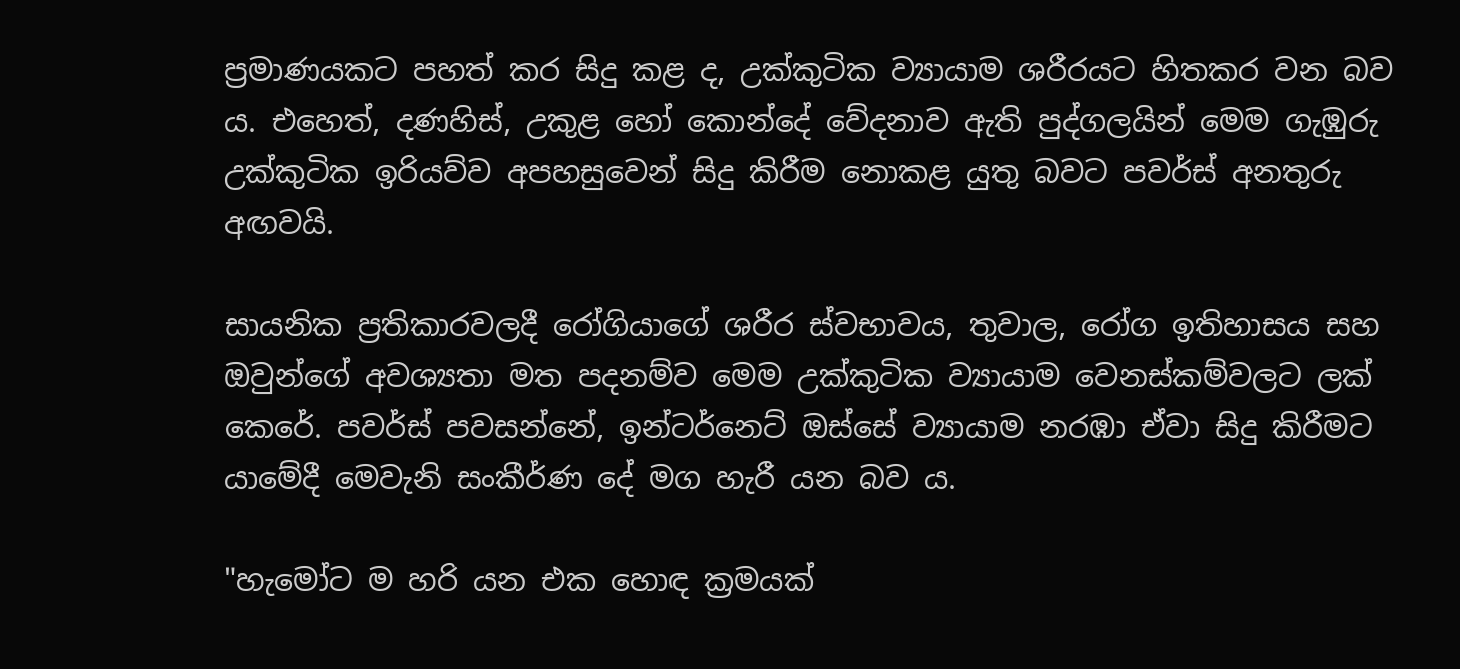ප්‍රමාණයකට පහත් කර සිදු කළ ද, උක්කුටික ව්‍යායාම ශරීරයට හිතකර වන බව ය. එහෙත්, දණහිස්, උකුළ හෝ කොන්දේ වේදනාව ඇති පුද්ගලයින් මෙම ගැඹුරු උක්කුටික ඉරියව්ව අපහසුවෙන් සිදු කිරීම නොකළ යුතු බවට පවර්ස් අනතුරු අඟවයි.

සායනික ප්‍රතිකාරවලදී රෝගියාගේ ශරීර ස්වභාවය, තුවාල, රෝග ඉතිහාසය සහ ඔවුන්ගේ අවශ්‍යතා මත පදනම්ව මෙම උක්කුටික ව්‍යායාම වෙනස්කම්වලට ලක් කෙරේ. පවර්ස් පවසන්නේ, ඉන්ටර්නෙට් ඔස්සේ ව්‍යායාම නරඹා ඒවා සිදු කිරීමට යාමේදී මෙවැනි සංකීර්ණ දේ මග හැරී යන බව ය.

"හැමෝට ම හරි යන එක හොඳ ක්‍රමයක්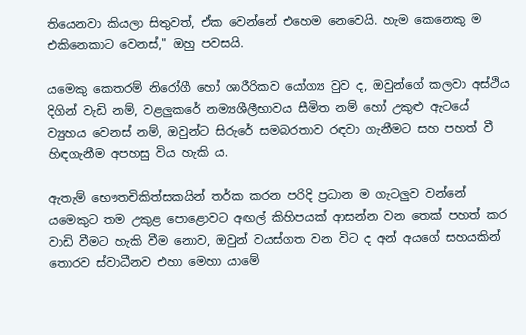තියෙනවා කියලා සිතුවත්, ඒක වෙන්නේ එහෙම නෙවෙයි. හැම කෙනෙකු ම එකිනෙකාට වෙනස්," ඔහු පවසයි.

යමෙකු කෙතරම් නිරෝගී හෝ ශාරීරිකව යෝග්‍ය වුව ද, ඔවුන්ගේ කලවා අස්ථිය දිගින් වැඩි නම්, වළලුකරේ නම්‍යශීලීභාවය සීමිත නම් හෝ උකුළු ඇටයේ ව්‍යුහය වෙනස් නම්, ඔවුන්ට සිරුරේ සමබරතාව රඳවා ගැනීමට සහ පහත් වී හිඳගැනීම අපහසු විය හැකි ය.

ඇතැම් භෞතචිකිත්සකයින් තර්ක කරන පරිදි ප්‍රධාන ම ගැටලුව වන්නේ යමෙකුට තම උකුළ පොළොවට අඟල් කිහිපයක් ආසන්න වන තෙක් පහත් කර වාඩි වීමට හැකි වීම නොව, ඔවුන් වයස්ගත වන විට ද අන් අයගේ සහයකින් තොරව ස්වාධීනව එහා මෙහා යාමේ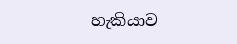හැකියාව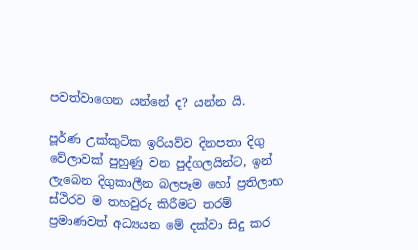පවත්වාගෙන යන්නේ ද? යන්න යි.

පූර්ණ උක්කුටික ඉරියව්ව දිනපතා දිගු වේලාවක් පුහුණු වන පුද්ගලයින්ට, ඉන් ලැබෙන දිගුකාලීන බලපෑම හෝ ප්‍රතිලාභ ස්ථිරව ම තහවුරු කිරීමට තරම් ප්‍රමාණවත් අධ්‍යයන මේ දක්වා සිදු කර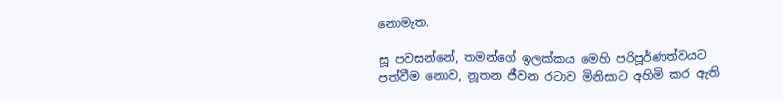නොමැත.

සූ පවසන්නේ, තමන්ගේ ඉලක්කය මෙහි පරිපූර්ණත්වයට පත්වීම නොව, නූතන ජීවන රටාව මිනිසාට අහිමි කර ඇති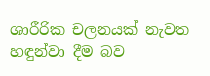ශාරීරික චලනයක් නැවත හඳුන්වා දීම බව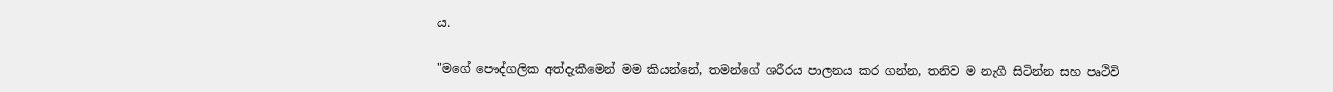ය.

"මගේ පෞද්ගලික අත්දැකීමෙන් මම කියන්නේ, තමන්ගේ ශරීරය පාලනය කර ගන්න, තනිව ම නැගී සිටින්න සහ පෘථිවි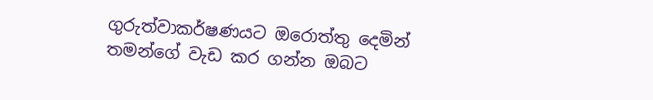ගුරුත්වාකර්ෂණයට ඔරොත්තු දෙමින් තමන්ගේ වැඩ කර ගන්න ඔබට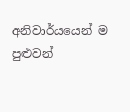අනිවාර්යයෙන් ම පුළුවන්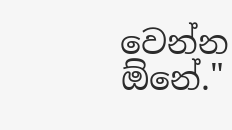වෙන්න ඕනේ."